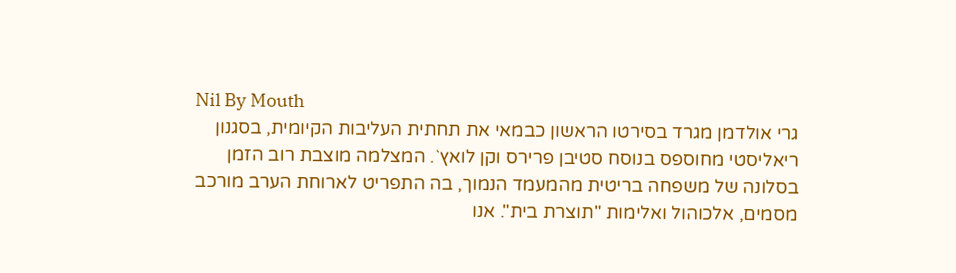Nil By Mouth
גרי אולדמן מגרד בסירטו הראשון כבמאי את תחתית העליבות הקיומית, בסגנון ריאליסטי מחוספס בנוסח סטיבן פרירס וקן לואץ`. המצלמה מוצבת רוב הזמן בסלונה של משפחה בריטית מהמעמד הנמוך, בה התפריט לארוחת הערב מורכב מסמים, אלכוהול ואלימות "תוצרת בית". אנו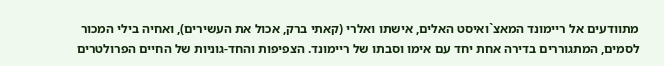מתוודעים אל ריימונד המאצ`ואיסט האלים, אישתו ואלרי (קאתי ברק, אכול את העשירים), ואחיה בילי המכור לסמים, המתגוררים בדירה אחת יחד עם אימו וסבתו של ריימונד. הצפיפות והחד-גוניות של החיים הפרולטרים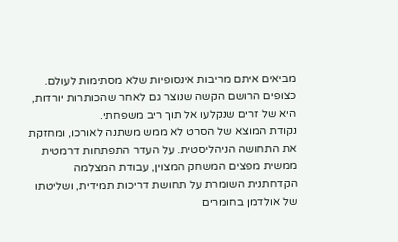מביאים איתם מריבות אינסופיות שלא מסתימות לעולם. כצופים הרושם הקשה שנוצר גם לאחר שהכותרות יורדות, היא של זרים שנקלעו אל תוך ריב משפחתי.
נקודת המוצא של הסרט לא ממש משתנה לאורכו, ומחזקת את התחושה הניהליסטית. על העדר התפתחות דרמטית ממשית מפצים המשחק המצוין, עבודת המצלמה הקדחתנית השומרת על תחושת דריכות תמידית, ושליטתו של אולדמן בחומרים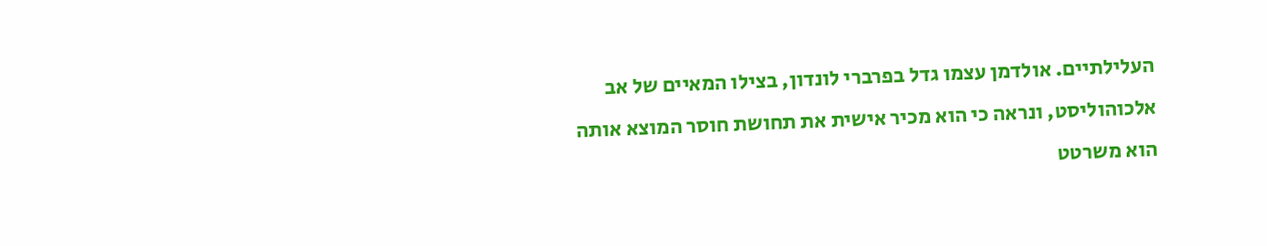העלילתיים. אולדמן עצמו גדל בפרברי לונדון, בצילו המאיים של אב אלכוהוליסט, ונראה כי הוא מכיר אישית את תחושת חוסר המוצא אותה הוא משרטט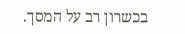בכשרון רב על המסך.